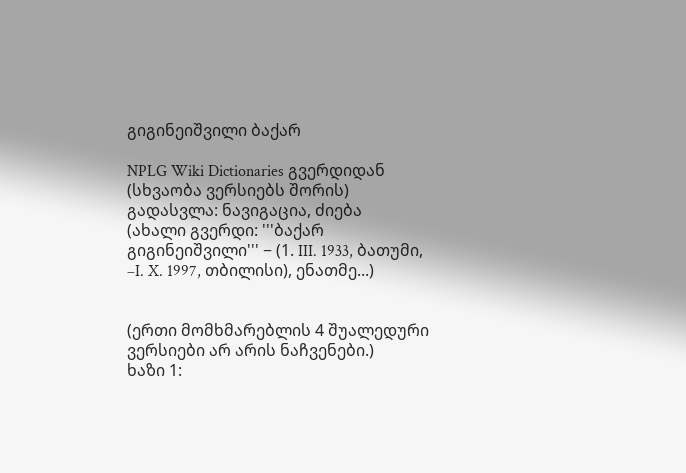გიგინეიშვილი ბაქარ

NPLG Wiki Dictionaries გვერდიდან
(სხვაობა ვერსიებს შორის)
გადასვლა: ნავიგაცია, ძიება
(ახალი გვერდი: '''ბაქარ გიგინეიშვილი''' − (1. III. 1933, ბათუმი, –I. X. 1997, თბილისი), ენათმე...)


(ერთი მომხმარებლის 4 შუალედური ვერსიები არ არის ნაჩვენები.)
ხაზი 1: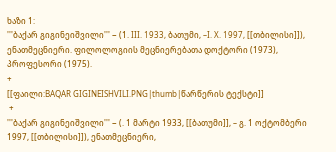ხაზი 1:
'''ბაქარ გიგინეიშვილი''' − (1. III. 1933, ბათუმი, –I. X. 1997, [[თბილისი]]), ენათმეცნიერი. ფილოლოგიის მეცნიერებათა დოქტორი (1973), პროფესორი (1975).
+
[[ფაილი:BAQAR GIGINEISHVILI.PNG|thumb|წარწერის ტექსტი]]
 +
'''ბაქარ გიგინეიშვილი''' − (. 1 მარტი 1933, [[ბათუმი]], – გ. 1 ოქტომბერი 1997, [[თბილისი]]), ენათმეცნიერი,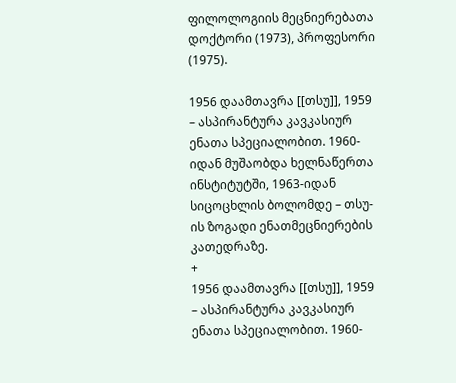ფილოლოგიის მეცნიერებათა დოქტორი (1973), პროფესორი (1975).

1956 დაამთავრა [[თსუ]], 1959 – ასპირანტურა კავკასიურ ენათა სპეციალობით. 1960-იდან მუშაობდა ხელნაწერთა ინსტიტუტში, 1963-იდან სიცოცხლის ბოლომდე – თსუ-ის ზოგადი ენათმეცნიერების კათედრაზე.
+
1956 დაამთავრა [[თსუ]], 1959 – ასპირანტურა კავკასიურ ენათა სპეციალობით. 1960-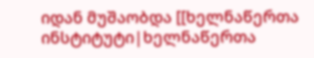იდან მუშაობდა [[ხელნაწერთა ინსტიტუტი|ხელნაწერთა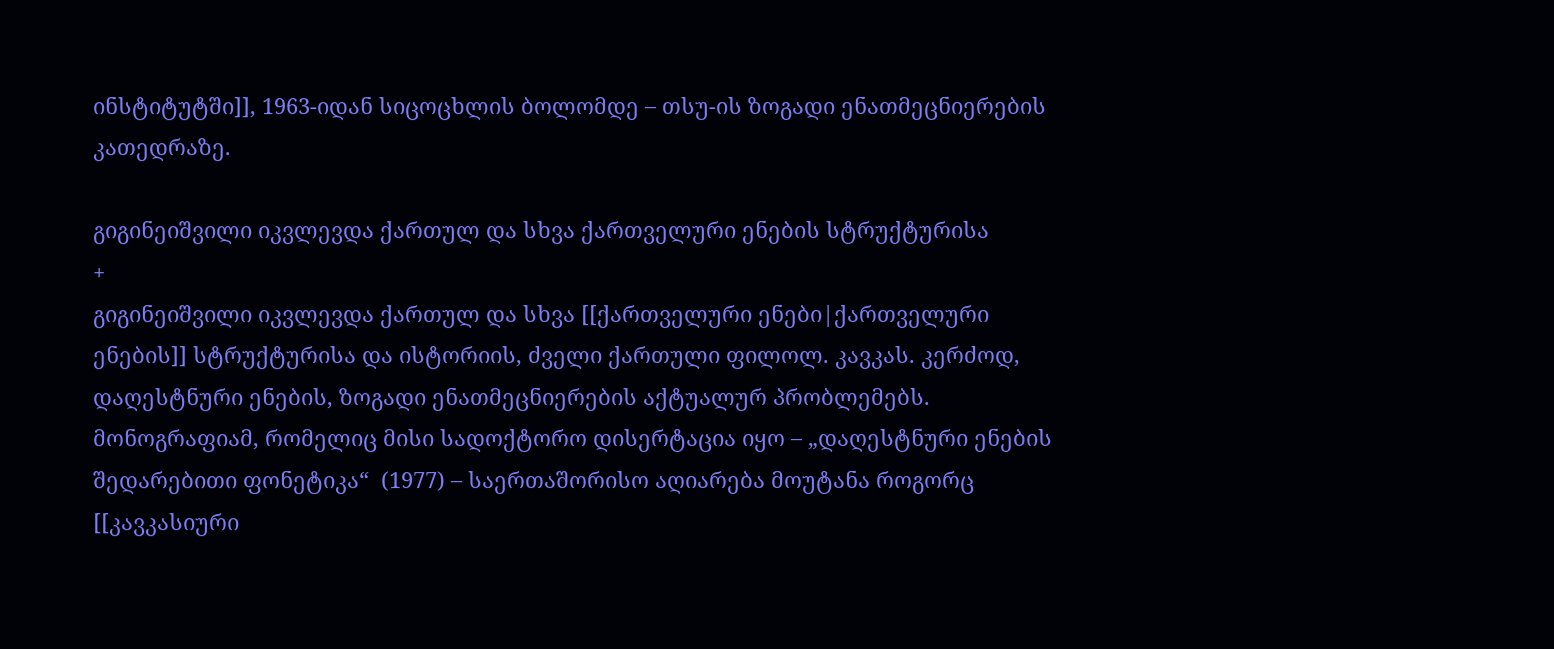ინსტიტუტში]], 1963-იდან სიცოცხლის ბოლომდე – თსუ-ის ზოგადი ენათმეცნიერების კათედრაზე.

გიგინეიშვილი იკვლევდა ქართულ და სხვა ქართველური ენების სტრუქტურისა
+
გიგინეიშვილი იკვლევდა ქართულ და სხვა [[ქართველური ენები|ქართველური ენების]] სტრუქტურისა და ისტორიის, ძველი ქართული ფილოლ. კავკას. კერძოდ, დაღესტნური ენების, ზოგადი ენათმეცნიერების აქტუალურ პრობლემებს. მონოგრაფიამ, რომელიც მისი სადოქტორო დისერტაცია იყო – „დაღესტნური ენების შედარებითი ფონეტიკა“  (1977) – საერთაშორისო აღიარება მოუტანა როგორც [[კავკასიური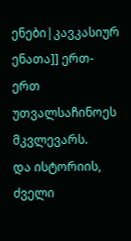ენები|კავკასიურ ენათა]] ერთ-ერთ უთვალსაჩინოეს მკვლევარს.
და ისტორიის, ძველი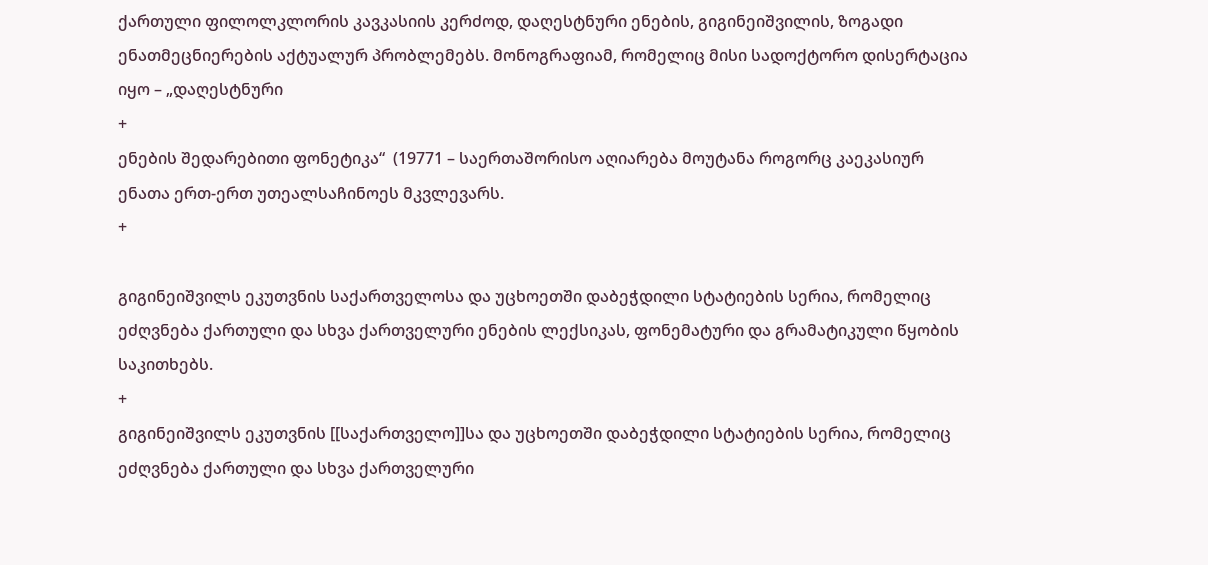ქართული ფილოლკლორის კავკასიის კერძოდ, დაღესტნური ენების, გიგინეიშვილის, ზოგადი ენათმეცნიერების აქტუალურ პრობლემებს. მონოგრაფიამ, რომელიც მისი სადოქტორო დისერტაცია იყო – „დაღესტნური
+
ენების შედარებითი ფონეტიკა“  (19771 – საერთაშორისო აღიარება მოუტანა როგორც კაეკასიურ ენათა ერთ-ერთ უთეალსაჩინოეს მკვლევარს.
+

გიგინეიშვილს ეკუთვნის საქართველოსა და უცხოეთში დაბეჭდილი სტატიების სერია, რომელიც ეძღვნება ქართული და სხვა ქართველური ენების ლექსიკას, ფონემატური და გრამატიკული წყობის საკითხებს.
+
გიგინეიშვილს ეკუთვნის [[საქართველო]]სა და უცხოეთში დაბეჭდილი სტატიების სერია, რომელიც ეძღვნება ქართული და სხვა ქართველური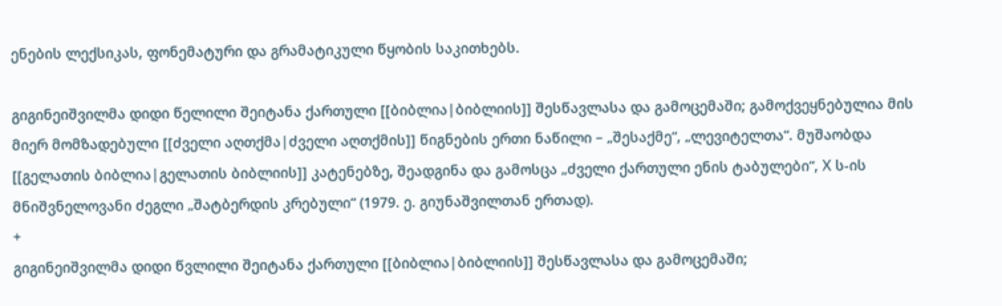ენების ლექსიკას, ფონემატური და გრამატიკული წყობის საკითხებს.

გიგინეიშვილმა დიდი წელილი შეიტანა ქართული [[ბიბლია|ბიბლიის]] შესწავლასა და გამოცემაში; გამოქვეყნებულია მის მიერ მომზადებული [[ძველი აღთქმა|ძველი აღთქმის]] წიგნების ერთი ნაწილი – „შესაქმე“, „ლევიტელთა“. მუშაობდა [[გელათის ბიბლია|გელათის ბიბლიის]] კატენებზე, შეადგინა და გამოსცა „ძველი ქართული ენის ტაბულები“, X ს-ის მნიშვნელოვანი ძეგლი „შატბერდის კრებული“ (1979. ე. გიუნაშვილთან ერთად).
+
გიგინეიშვილმა დიდი წვლილი შეიტანა ქართული [[ბიბლია|ბიბლიის]] შესწავლასა და გამოცემაში;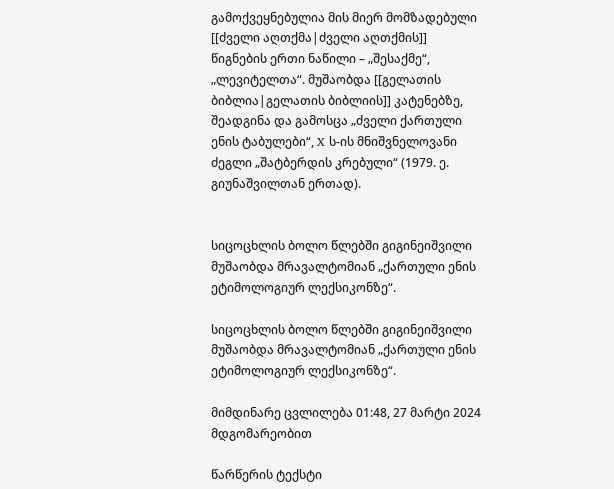გამოქვეყნებულია მის მიერ მომზადებული [[ძველი აღთქმა|ძველი აღთქმის]] წიგნების ერთი ნაწილი – „შესაქმე“, „ლევიტელთა“. მუშაობდა [[გელათის ბიბლია|გელათის ბიბლიის]] კატენებზე, შეადგინა და გამოსცა „ძველი ქართული ენის ტაბულები“, X ს-ის მნიშვნელოვანი ძეგლი „შატბერდის კრებული“ (1979. ე. გიუნაშვილთან ერთად).


სიცოცხლის ბოლო წლებში გიგინეიშვილი მუშაობდა მრავალტომიან „ქართული ენის ეტიმოლოგიურ ლექსიკონზე“.

სიცოცხლის ბოლო წლებში გიგინეიშვილი მუშაობდა მრავალტომიან „ქართული ენის ეტიმოლოგიურ ლექსიკონზე“.

მიმდინარე ცვლილება 01:48, 27 მარტი 2024 მდგომარეობით

წარწერის ტექსტი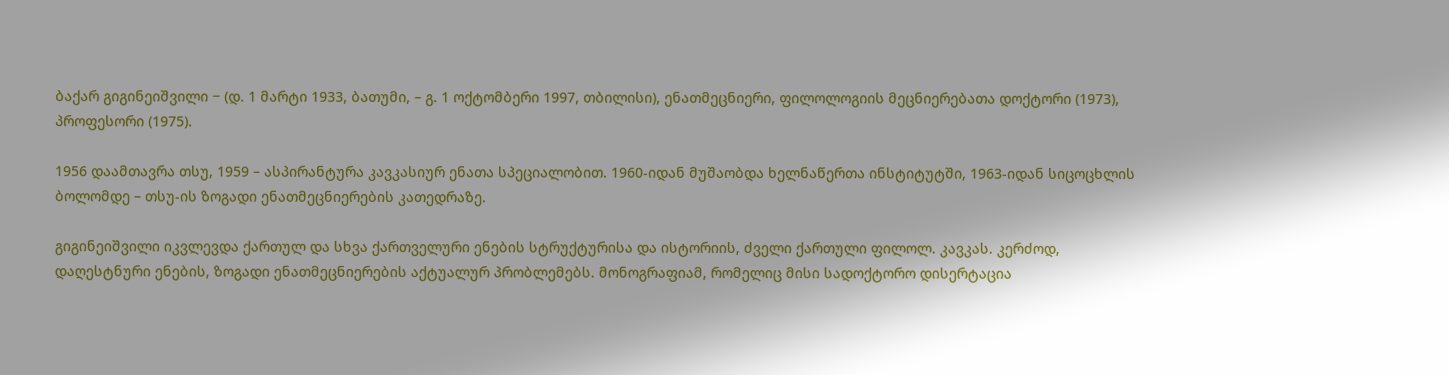ბაქარ გიგინეიშვილი − (დ. 1 მარტი 1933, ბათუმი, – გ. 1 ოქტომბერი 1997, თბილისი), ენათმეცნიერი, ფილოლოგიის მეცნიერებათა დოქტორი (1973), პროფესორი (1975).

1956 დაამთავრა თსუ, 1959 – ასპირანტურა კავკასიურ ენათა სპეციალობით. 1960-იდან მუშაობდა ხელნაწერთა ინსტიტუტში, 1963-იდან სიცოცხლის ბოლომდე – თსუ-ის ზოგადი ენათმეცნიერების კათედრაზე.

გიგინეიშვილი იკვლევდა ქართულ და სხვა ქართველური ენების სტრუქტურისა და ისტორიის, ძველი ქართული ფილოლ. კავკას. კერძოდ, დაღესტნური ენების, ზოგადი ენათმეცნიერების აქტუალურ პრობლემებს. მონოგრაფიამ, რომელიც მისი სადოქტორო დისერტაცია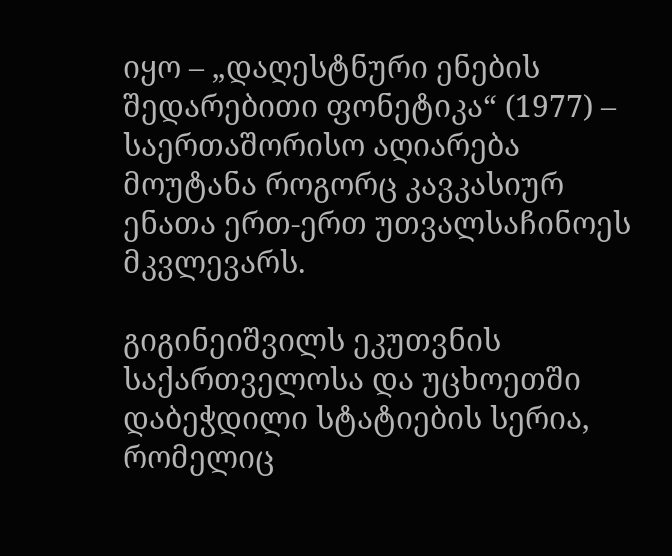იყო – „დაღესტნური ენების შედარებითი ფონეტიკა“ (1977) – საერთაშორისო აღიარება მოუტანა როგორც კავკასიურ ენათა ერთ-ერთ უთვალსაჩინოეს მკვლევარს.

გიგინეიშვილს ეკუთვნის საქართველოსა და უცხოეთში დაბეჭდილი სტატიების სერია, რომელიც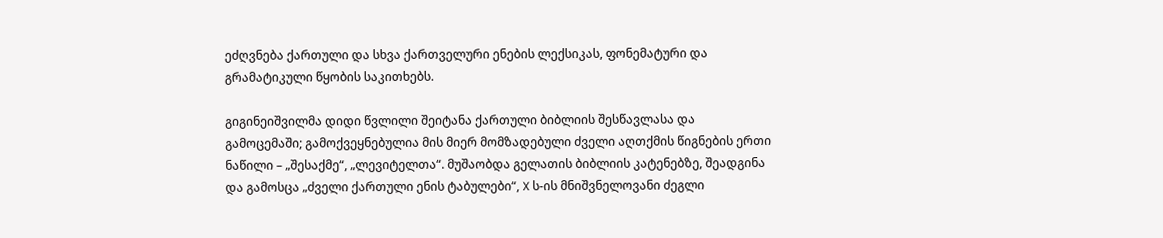ეძღვნება ქართული და სხვა ქართველური ენების ლექსიკას, ფონემატური და გრამატიკული წყობის საკითხებს.

გიგინეიშვილმა დიდი წვლილი შეიტანა ქართული ბიბლიის შესწავლასა და გამოცემაში; გამოქვეყნებულია მის მიერ მომზადებული ძველი აღთქმის წიგნების ერთი ნაწილი – „შესაქმე“, „ლევიტელთა“. მუშაობდა გელათის ბიბლიის კატენებზე, შეადგინა და გამოსცა „ძველი ქართული ენის ტაბულები“, X ს-ის მნიშვნელოვანი ძეგლი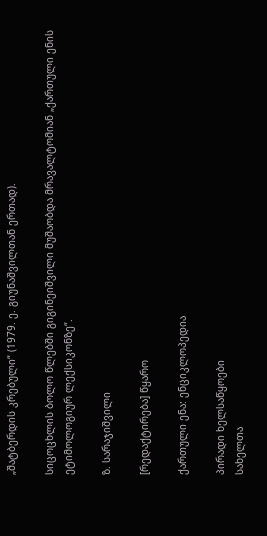„შატბერდის კრებული“ (1979. ე. გიუნაშვილთან ერთად).

სიცოცხლის ბოლო წლებში გიგინეიშვილი მუშაობდა მრავალტომიან „ქართული ენის ეტიმოლოგიურ ლექსიკონზე“.

ზ. სარაჯიშვილი

[რედაქტირება] წყარო

ქართული ენა: ენციკლოპედია

პირადი ხელსაწყოები
სახელთა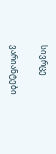სივრცე

ვარიანტები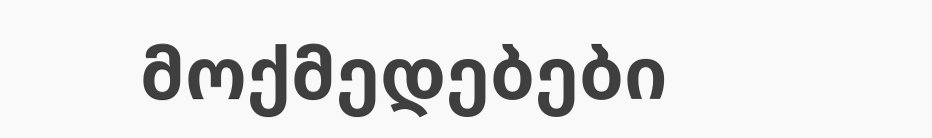მოქმედებები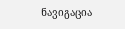ნავიგაცია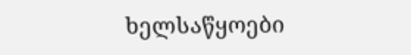ხელსაწყოები